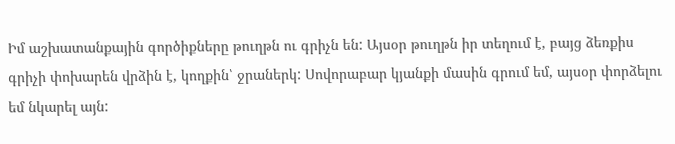Իմ աշխատանքային գործիքները թուղթն ու գրիչն են: Այսօր թուղթն իր տեղում է, բայց ձեռքիս գրիչի փոխարեն վրձին է, կողքին՝ ջրաներկ: Սովորաբար կյանքի մասին գրում եմ, այսօր փորձելու եմ նկարել այն: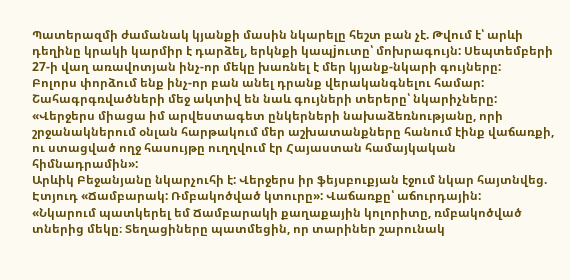Պատերազմի ժամանակ կյանքի մասին նկարելը հեշտ բան չէ. Թվում է՝ արևի դեղինը կրակի կարմիր է դարձել, երկնքի կապjուտը՝ մոխրագույն: Սեպտեմբերի 27-ի վաղ առավոտյան ինչ-որ մեկը խառնել է մեր կյանք-նկարի գույները:
Բոլորս փորձում ենք ինչ-որ բան անել դրանք վերականգնելու համար: Շահագրգռվածների մեջ ակտիվ են նաև գույների տերերը՝ նկարիչները:
«Վերջերս միացա իմ արվեստագետ ընկերների նախաձեռնությանը, որի շրջանակներում օնլան հարթակում մեր աշխատանքները հանում էինք վաճառքի, ու ստացված ողջ հասույթը ուղղվում էր Հայաստան համայկական հիմնադրամին»:
Արևիկ Բեջանյանը նկարչուհի է: Վերջերս իր ֆեյսբուքյան էջում նկար հայտնվեց. Էտյուդ «Ճամբարակ: Ռմբակոծված կտուրը»: Վաճառքը՝ աճուրդային:
«Նկարում պատկերել եմ Ճամբարակի քաղաքային կոլորիտը, ռմբակոծված տներից մեկը։ Տեղացիները պատմեցին, որ տարիներ շարունակ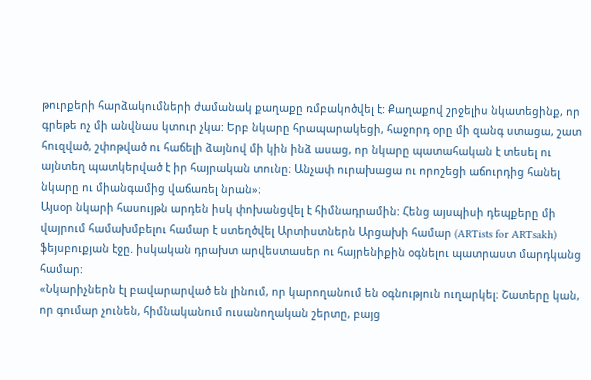թուրքերի հարձակումների ժամանակ քաղաքը ռմբակոծվել է: Քաղաքով շրջելիս նկատեցինք, որ գրեթե ոչ մի անվնաս կտուր չկա: Երբ նկարը հրապարակեցի, հաջորդ օրը մի զանգ ստացա, շատ հուզված, շփոթված ու հաճելի ձայնով մի կին ինձ ասաց, որ նկարը պատահական է տեսել ու այնտեղ պատկերված է իր հայրական տունը։ Անչափ ուրախացա ու որոշեցի աճուրդից հանել նկարը ու միանգամից վաճառել նրան»։
Այսօր նկարի հասույթն արդեն իսկ փոխանցվել է հիմնադրամին: Հենց այսպիսի դեպքերը մի վայրում համախմբելու համար է ստեղծվել Արտիստներն Արցախի համար (ARTists for ARTsakh) ֆեյսբուքյան էջը. իսկական դրախտ արվեստասեր ու հայրենիքին օգնելու պատրաստ մարդկանց համար:
«Նկարիչներն էլ բավարարված են լինում, որ կարողանում են օգնություն ուղարկել։ Շատերը կան, որ գումար չունեն, հիմնականում ուսանողական շերտը, բայց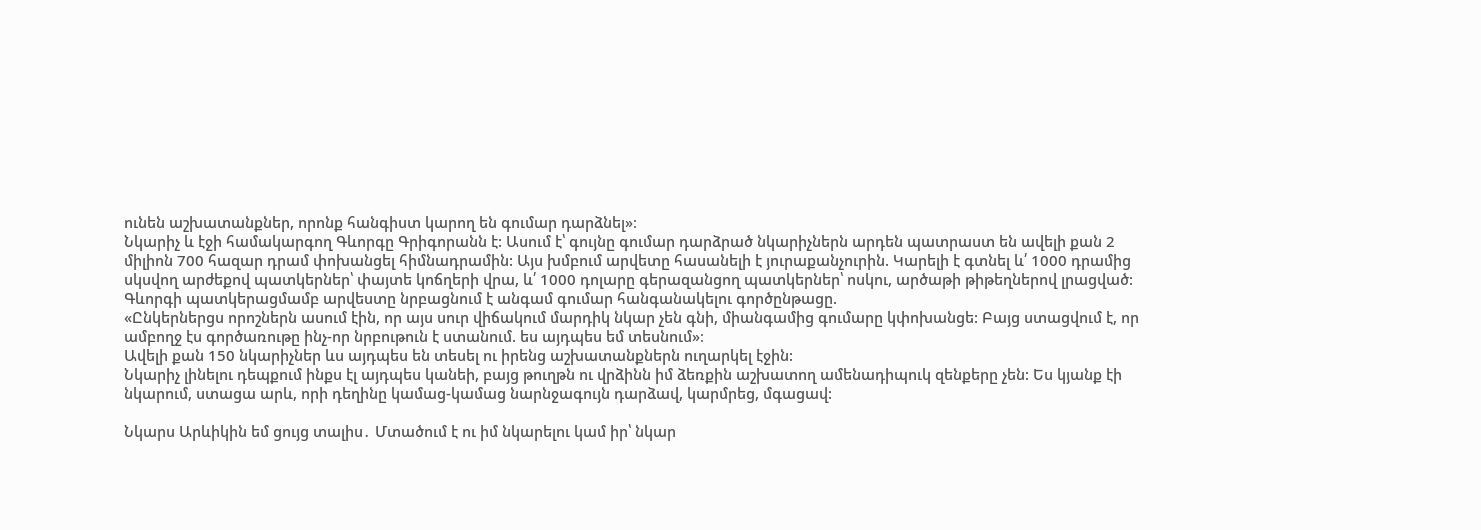ունեն աշխատանքներ, որոնք հանգիստ կարող են գումար դարձնել»։
Նկարիչ և էջի համակարգող Գևորգը Գրիգորանն է: Ասում է՝ գույնը գումար դարձրած նկարիչներն արդեն պատրաստ են ավելի քան 2 միլիոն 700 հազար դրամ փոխանցել հիմնադրամին: Այս խմբում արվետը հասանելի է յուրաքանչուրին. Կարելի է գտնել և՛ 1000 դրամից սկսվող արժեքով պատկերներ՝ փայտե կոճղերի վրա, և՛ 1000 դոլարը գերազանցող պատկերներ՝ ոսկու, արծաթի թիթեղներով լրացված:
Գևորգի պատկերացմամբ արվեստը նրբացնում է անգամ գումար հանգանակելու գործընթացը.
«Ընկերներցս որոշներն ասում էին, որ այս սուր վիճակում մարդիկ նկար չեն գնի, միանգամից գումարը կփոխանցե: Բայց ստացվում է, որ ամբողջ էս գործառութը ինչ-որ նրբութուն է ստանում. ես այդպես եմ տեսնում»։
Ավելի քան 150 նկարիչներ ևս այդպես են տեսել ու իրենց աշխատանքներն ուղարկել էջին:
Նկարիչ լինելու դեպքում ինքս էլ այդպես կանեի, բայց թուղթն ու վրձինն իմ ձեռքին աշխատող ամենադիպուկ զենքերը չեն: Ես կյանք էի նկարում, ստացա արև, որի դեղինը կամաց-կամաց նարնջագույն դարձավ, կարմրեց, մգացավ:

Նկարս Արևիկին եմ ցույց տալիս․ Մտածում է ու իմ նկարելու կամ իր՝ նկար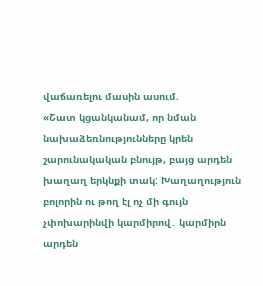վաճառելու մասին ասում.
«Շատ կցանկանամ, որ նման նախաձեռնությունները կրեն շարունակական բնույթ, բայց արդեն խաղաղ երկնքի տակ: Խաղաղություն բոլորին ու թող էլ ոչ մի գույն չփոխարինվի կարմիրով․ կարմիրն արդեն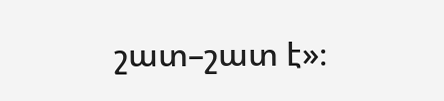շատ–շատ է»։